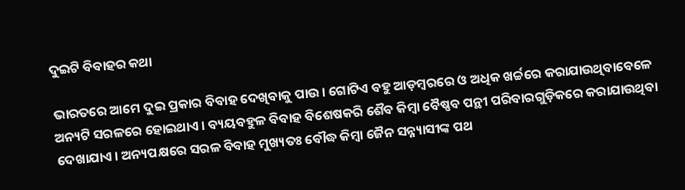ଦୁଇଟି ବିବାହର କଥା

ଭାରତରେ ଆମେ ଦୁଇ ପ୍ରକାର ବିବାହ ଦେଖିବାକୁ ପାଉ। ଗୋଟିଏ ବହୁ ଆଡ଼ମ୍ବରରେ ଓ ଅଧିକ ଖର୍ଚ୍ଚରେ କରାଯାଉଥିବାବେଳେ ଅନ୍ୟଟି ସରଳରେ ହୋଇଥାଏ। ବ୍ୟୟବହୁଳ ବିବାହ ବିଶେଷକରି ଶୈବ କିମ୍ବା ବୈଷ୍ଣବ ପନ୍ଥୀ ପରିବାରଗୁଡ଼ିକରେ କରାଯାଉଥିବା ଦେଖାଯାଏ। ଅନ୍ୟପକ୍ଷରେ ସରଳ ବିବାହ ମୁଖ୍ୟତଃ ବୌଦ୍ଧ କିମ୍ବା ଜୈନ ସନ୍ନ୍ୟାସୀଙ୍କ ପଥ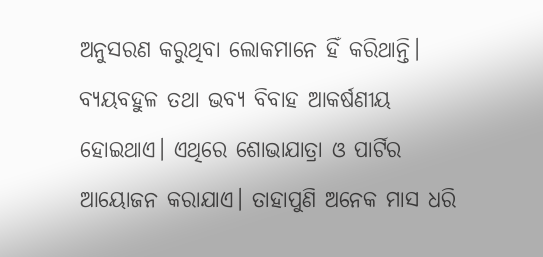ଅନୁସରଣ କରୁଥିବା ଲୋକମାନେ ହିଁ କରିଥାନ୍ତି। ବ୍ୟୟବହୁଳ ତଥା ଭବ୍ୟ ବିବାହ ଆକର୍ଷଣୀୟ ହୋଇଥାଏ। ଏଥିରେ ଶୋଭାଯାତ୍ରା ଓ ପାର୍ଟିର ଆୟୋଜନ କରାଯାଏ। ତାହାପୁଣି ଅନେକ ମାସ ଧରି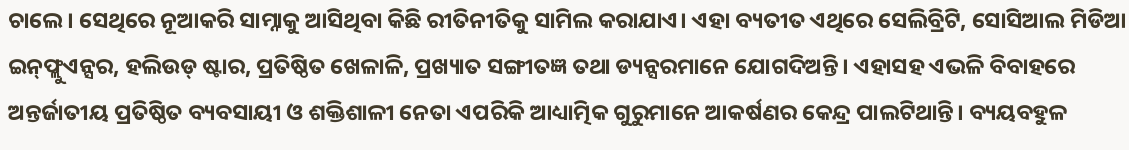ଚାଲେ। ସେଥିରେ ନୂଆକରି ସାମ୍ନାକୁ ଆସିଥିବା କିଛି ରୀତିନୀତିକୁ ସାମିଲ କରାଯାଏ। ଏହା ବ୍ୟତୀତ ଏଥିରେ ସେଲିବ୍ରିଟି, ସୋସିଆଲ ମିଡିଆ ଇନ୍‌ଫ୍ଲୁଏନ୍ସର, ହଲିଉଡ୍‌ ଷ୍ଟାର, ପ୍ରତିଷ୍ଠିତ ଖେଳାଳି, ପ୍ରଖ୍ୟାତ ସଙ୍ଗୀତଜ୍ଞ ତଥା ଡ୍ୟନ୍ସରମାନେ ଯୋଗଦିଅନ୍ତି। ଏହାସହ ଏଭଳି ବିବାହରେ ଅନ୍ତର୍ଜାତୀୟ ପ୍ରତିଷ୍ଠିତ ବ୍ୟବସାୟୀ ଓ ଶକ୍ତିଶାଳୀ ନେତା ଏପରିକି ଆଧ୍ୟାତ୍ମିକ ଗୁରୁମାନେ ଆକର୍ଷଣର କେନ୍ଦ୍ର ପାଲଟିଥାନ୍ତି। ବ୍ୟୟବହୁଳ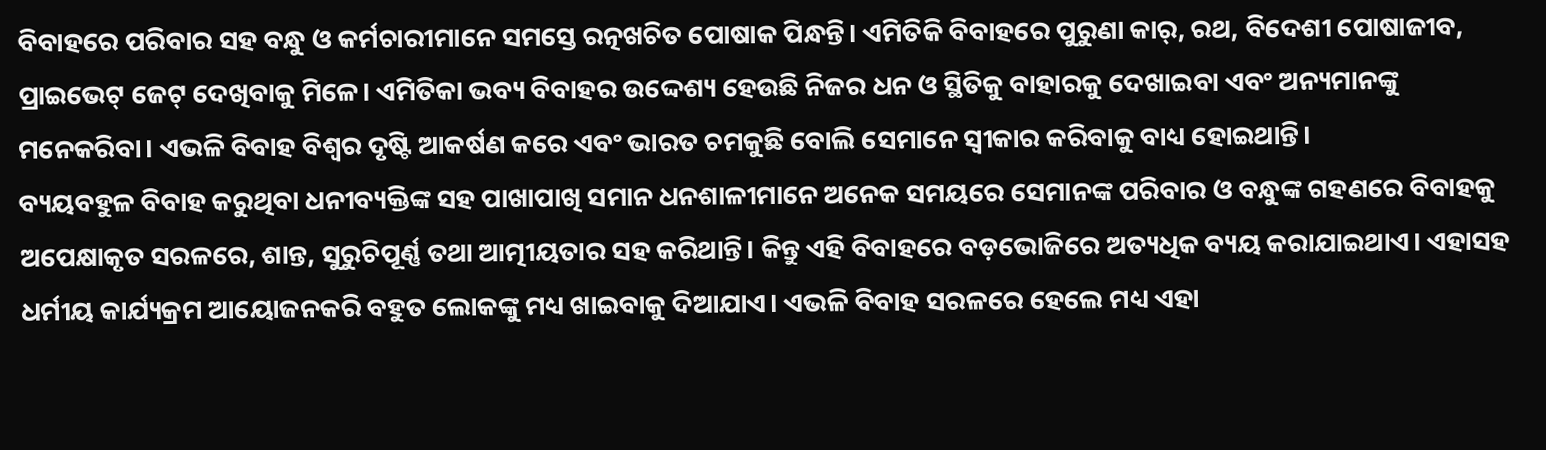ବିବାହରେ ପରିବାର ସହ ବନ୍ଧୁ ଓ କର୍ମଚାରୀମାନେ ସମସ୍ତେ ରତ୍ନଖଚିତ ପୋଷାକ ପିନ୍ଧନ୍ତି। ଏମିତିକି ବିବାହରେ ପୁରୁଣା କାର୍‌, ରଥ, ବିଦେଶୀ ପୋଷାଜୀବ, ପ୍ରାଇଭେଟ୍‌ ଜେଟ୍‌ ଦେଖିବାକୁ ମିଳେ। ଏମିତିକା ଭବ୍ୟ ବିବାହର ଉଦ୍ଦେଶ୍ୟ ହେଉଛି ନିଜର ଧନ ଓ ସ୍ଥିତିକୁ ବାହାରକୁ ଦେଖାଇବା ଏବଂ ଅନ୍ୟମାନଙ୍କୁ ମନେକରିବା। ଏଭଳି ବିବାହ ବିଶ୍ୱର ଦୃଷ୍ଟି ଆକର୍ଷଣ କରେ ଏବଂ ଭାରତ ଚମକୁଛି ବୋଲି ସେମାନେ ସ୍ବୀକାର କରିବାକୁ ବାଧ୍ୟ ହୋଇଥାନ୍ତି।
ବ୍ୟୟବହୁଳ ବିବାହ କରୁଥିବା ଧନୀବ୍ୟକ୍ତିଙ୍କ ସହ ପାଖାପାଖି ସମାନ ଧନଶାଳୀମାନେ ଅନେକ ସମୟରେ ସେମାନଙ୍କ ପରିବାର ଓ ବନ୍ଧୁଙ୍କ ଗହଣରେ ବିବାହକୁ ଅପେକ୍ଷାକୃତ ସରଳରେ, ଶାନ୍ତ, ସୁରୁଚିପୂର୍ଣ୍ଣ ତଥା ଆତ୍ମୀୟତାର ସହ କରିଥାନ୍ତି। କିନ୍ତୁ ଏହି ବିବାହରେ ବଡ଼ଭୋଜିରେ ଅତ୍ୟଧିକ ବ୍ୟୟ କରାଯାଇଥାଏ। ଏହାସହ ଧର୍ମୀୟ କାର୍ଯ୍ୟକ୍ରମ ଆୟୋଜନକରି ବହୁତ ଲୋକଙ୍କୁ ମଧ୍ୟ ଖାଇବାକୁ ଦିଆଯାଏ। ଏଭଳି ବିବାହ ସରଳରେ ହେଲେ ମଧ୍ୟ ଏହା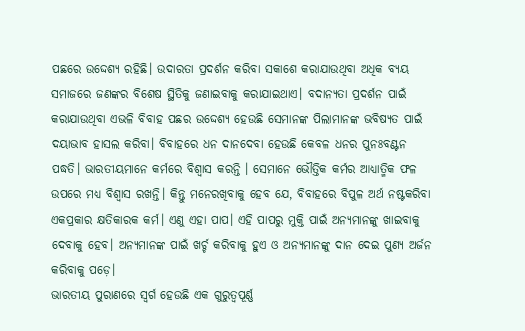ପଛରେ ଉଦ୍ଦେଶ୍ୟ ରହିଛି। ଉଦାରତା ପ୍ରଦର୍ଶନ କରିବା ସକାଶେ କରାଯାଉଥିବା ଅଧିକ ବ୍ୟୟ ସମାଜରେ ଜଣଙ୍କର ବିଶେଷ ସ୍ଥିତିକୁ ଜଣାଇବାକୁ କରାଯାଇଥାଏ। ବଦାନ୍ୟତା ପ୍ରଦର୍ଶନ ପାଇଁ କରାଯାଉଥିବା ଏଭଳି ବିବାହ ପଛର ଉଦ୍ଦେଶ୍ୟ ହେଉଛି ସେମାନଙ୍କ ପିଲାମାନଙ୍କ ଭବିଷ୍ୟତ ପାଇଁ ଦୟାଭାବ ହାସଲ କରିବା। ବିବାହରେ ଧନ ଦାନଦେବା ହେଉଛି କେବଳ ଧନର ପୁନଃବଣ୍ଟନ ପଦ୍ଧତି। ଭାରତୀୟମାନେ କର୍ମରେ ବିଶ୍ୱାସ କରନ୍ତି । ସେମାନେ ଭୌତ୍ତିକ କର୍ମର ଆଧ୍ୟାତ୍ମିକ ଫଳ ଉପରେ ମଧ୍ୟ ବିଶ୍ୱାସ ରଖନ୍ତି। କିନ୍ତୁ ମନେରଖିବାକୁ ହେବ ଯେ, ବିବାହରେ ବିପୁଳ ଅର୍ଥ ନଷ୍ଟକରିବା ଏକପ୍ରକାର କ୍ଷତିକାରକ କର୍ମ। ଏଣୁ ଏହା ପାପ। ଏହି ପାପରୁ ମୁକ୍ତି ପାଇଁ ଅନ୍ୟମାନଙ୍କୁ ଖାଇବାକୁ ଦେବାକୁ ହେବ। ଅନ୍ୟମାନଙ୍କ ପାଇଁ ଖର୍ଚ୍ଚ କରିବାକୁ ହୁଏ ଓ ଅନ୍ୟମାନଙ୍କୁ ଦାନ ଦେଇ ପୁଣ୍ୟ ଅର୍ଜନ କରିବାକୁ ପଡ଼େ।
ଭାରତୀୟ ପୁରାଣରେ ସ୍ବର୍ଗ ହେଉଛି ଏକ ଗୁରୁତ୍ୱପୂର୍ଣ୍ଣ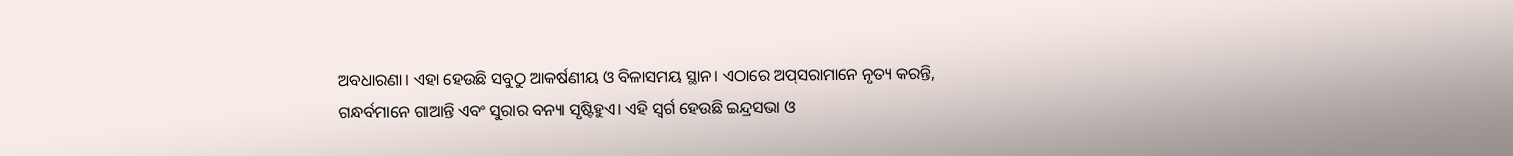ଅବଧାରଣା। ଏହା ହେଉଛି ସବୁଠୁ ଆକର୍ଷଣୀୟ ଓ ବିଳାସମୟ ସ୍ଥାନ। ଏଠାରେ ଅପ୍‌ସରାମାନେ ନୃତ୍ୟ କରନ୍ତି, ଗନ୍ଧର୍ବମାନେ ଗାଆନ୍ତି ଏବଂ ସୁରାର ବନ୍ୟା ସୃଷ୍ଟିହୁଏ। ଏହି ସ୍ବର୍ଗ ହେଉଛି ଇନ୍ଦ୍ରସଭା ଓ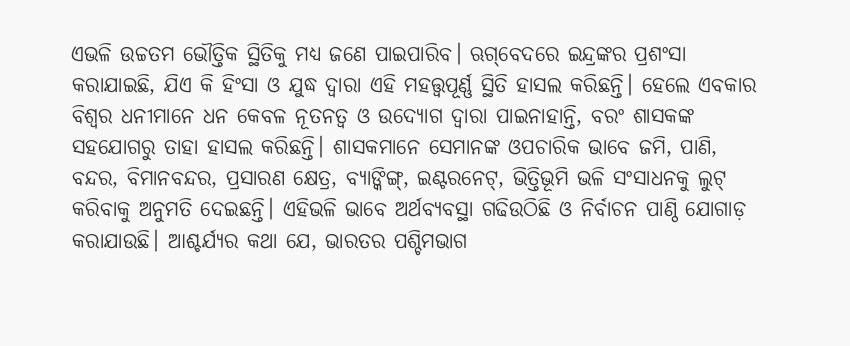ଏଭଳି ଉଚ୍ଚତମ ଭୌତ୍ତିକ ସ୍ଥିତିକୁ ମଧ୍ୟ ଜଣେ ପାଇପାରିବ। ଋଗ୍‌ବେଦରେ ଇନ୍ଦ୍ରଙ୍କର ପ୍ରଶଂସା କରାଯାଇଛି, ଯିଏ କି ହିଂସା ଓ ଯୁଦ୍ଧ ଦ୍ୱାରା ଏହି ମହତ୍ତ୍ୱପୂର୍ଣ୍ଣ ସ୍ଥିତି ହାସଲ କରିଛନ୍ତି। ହେଲେ ଏବକାର ବିଶ୍ୱର ଧନୀମାନେ ଧନ କେବଳ ନୂତନତ୍ୱ ଓ ଉଦ୍ୟୋଗ ଦ୍ୱାରା ପାଇନାହାନ୍ତି, ବରଂ ଶାସକଙ୍କ ସହଯୋଗରୁ ତାହା ହାସଲ କରିଛନ୍ତି। ଶାସକମାନେ ସେମାନଙ୍କ ଓପଚାରିକ ଭାବେ ଜମି, ପାଣି, ବନ୍ଦର, ବିମାନବନ୍ଦର, ପ୍ରସାରଣ କ୍ଷେତ୍ର, ବ୍ୟାଙ୍କିଙ୍ଗ୍‌, ଇଣ୍ଟରନେଟ୍‌, ଭିତ୍ତିଭୂମି ଭଳି ସଂସାଧନକୁ ଲୁଟ୍‌ କରିବାକୁ ଅନୁମତି ଦେଇଛନ୍ତି। ଏହିଭଳି ଭାବେ ଅର୍ଥବ୍ୟବସ୍ଥା ଗଢିଉଠିଛି ଓ ନିର୍ବାଚନ ପାଣ୍ଠି ଯୋଗାଡ଼ କରାଯାଉଛି। ଆଶ୍ଚର୍ଯ୍ୟର କଥା ଯେ, ଭାରତର ପଶ୍ଚିମଭାଗ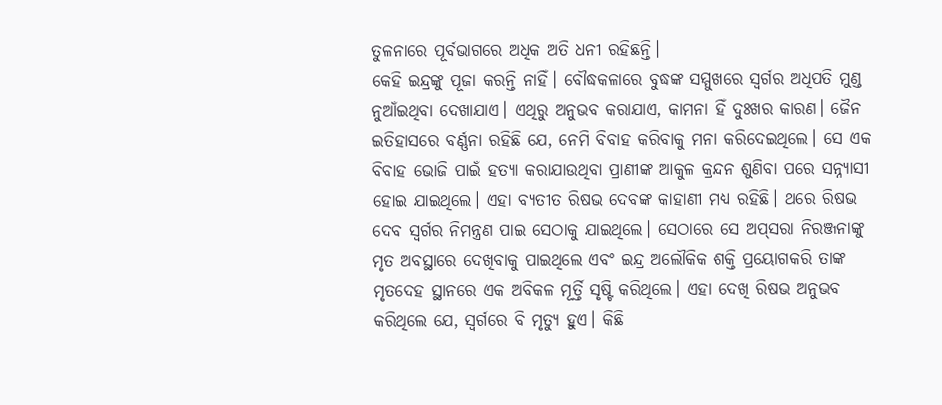ତୁଳନାରେ ପୂର୍ବଭାଗରେ ଅଧିକ ଅତି ଧନୀ ରହିଛନ୍ତି।
କେହି ଇନ୍ଦ୍ରଙ୍କୁ ପୂଜା କରନ୍ତି ନାହିଁ। ବୌଦ୍ଧକଳାରେ ବୁଦ୍ଧଙ୍କ ସମ୍ମୁଖରେ ସ୍ବର୍ଗର ଅଧିପତି ମୁଣ୍ଡ ନୁଆଁଇଥିବା ଦେଖାଯାଏ। ଏଥିରୁ ଅନୁଭବ କରାଯାଏ, କାମନା ହିଁ ଦୁଃଖର କାରଣ। ଜୈନ ଇତିହାସରେ ବର୍ଣ୍ଣନା ରହିଛି ଯେ, ନେମି ବିବାହ କରିବାକୁ ମନା କରିଦେଇଥିଲେ। ସେ ଏକ ବିବାହ ଭୋଜି ପାଇଁ ହତ୍ୟା କରାଯାଉଥିବା ପ୍ରାଣୀଙ୍କ ଆକୁଳ କ୍ରନ୍ଦନ ଶୁଣିବା ପରେ ସନ୍ନ୍ୟାସୀ ହୋଇ ଯାଇଥିଲେ। ଏହା ବ୍ୟତୀତ ରିଷଭ ଦେବଙ୍କ କାହାଣୀ ମଧ୍ୟ ରହିଛି। ଥରେ ରିଷଭ ଦେବ ସ୍ବର୍ଗର ନିମନ୍ତ୍ରଣ ପାଇ ସେଠାକୁ ଯାଇଥିଲେ। ସେଠାରେ ସେ ଅପ୍‌ସରା ନିରଞ୍ଜନାଙ୍କୁ ମୃତ ଅବସ୍ଥାରେ ଦେଖିବାକୁ ପାଇଥିଲେ ଏବଂ ଇନ୍ଦ୍ର ଅଲୌକିକ ଶକ୍ତି ପ୍ରୟୋଗକରି ତାଙ୍କ ମୃତଦେହ ସ୍ଥାନରେ ଏକ ଅବିକଳ ମୂର୍ତ୍ତି ସୃଷ୍ଟି କରିଥିଲେ। ଏହା ଦେଖି ରିଷଭ ଅନୁଭବ କରିଥିଲେ ଯେ, ସ୍ବର୍ଗରେ ବି ମୃତ୍ୟୁ ହୁଏ। କିଛି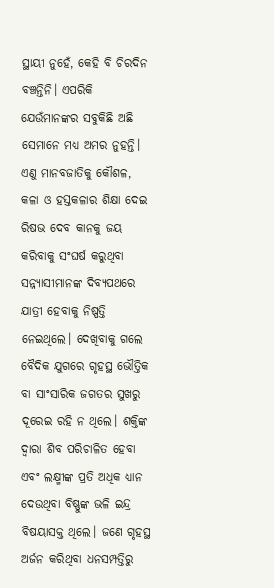ସ୍ଥାୟୀ ନୁହେଁ, କେହି ବି ଚିରଦିନ ବଞ୍ଚନ୍ତିନି। ଏପରିକି ଯେଉଁମାନଙ୍କର ସବୁକିଛି ଅଛି ସେମାନେ ମଧ୍ୟ ଅମର ନୁହନ୍ତି। ଏଣୁ ମାନବଜାତିକୁ କୌଶଳ, କଳା ଓ ହସ୍ତକଳାର ଶିକ୍ଷା ଦେଇ ରିଷଭ ଦେବ କାନକୁ ଜୟ କରିବାକୁ ସଂଘର୍ଷ କରୁଥିବା ସନ୍ନ୍ୟାସୀମାନଙ୍କ ଦିବ୍ୟପଥରେ ଯାତ୍ରୀ ହେବାକୁ ନିଷ୍ପତ୍ତି ନେଇଥିଲେ। ଦେଖିବାକୁ ଗଲେ ବୈଦିକ ଯୁଗରେ ଗୃହସ୍ଥ ଭୌତ୍ତିକ ବା ସାଂସାରିକ ଜଗତର ସୁଖରୁ ଦୂରେଇ ରହି ନ ଥିଲେ। ଶକ୍ତିଙ୍କ ଦ୍ୱାରା ଶିବ ପରିଚାଳିତ ହେବା ଏବଂ ଲକ୍ଷ୍ମୀଙ୍କ ପ୍ରତି ଅଧିକ ଧ୍ୟାନ ଦେଉଥିବା ବିଷ୍ଣୁଙ୍କ ଭଳି ଇନ୍ଦ୍ର ବିଷୟାସକ୍ତ ଥିଲେ। ଜଣେ ଗୃହସ୍ଥ ଅର୍ଜନ କରିଥିବା ଧନସମ୍ପତ୍ତିରୁ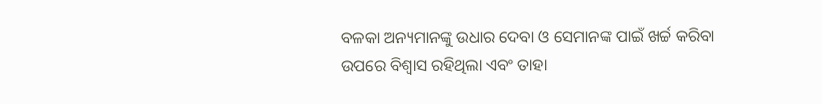ବଳକା ଅନ୍ୟମାନଙ୍କୁ ଉଧାର ଦେବା ଓ ସେମାନଙ୍କ ପାଇଁ ଖର୍ଚ୍ଚ କରିବା ଉପରେ ବିଶ୍ୱାସ ରହିଥିଲା ଏବଂ ତାହା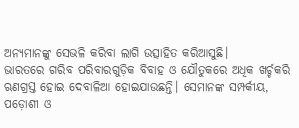ଅନ୍ୟମାନଙ୍କୁ ସେଭଳି କରିବା ଲାଗି ଉତ୍ସାହିତ କରିଆସୁଛି।
ଭାରତରେ ଗରିବ ପରିବାରଗୁଡ଼ିକ ବିବାହ ଓ ଯୌତୁକରେ ଅଧିକ ଖର୍ଚ୍ଚକରି ଋଣଗ୍ରସ୍ତ ହୋଇ ଦେବାଳିଆ ହୋଇଯାଉଛନ୍ତି। ସେମାନଙ୍କ ସମ୍ପର୍କୀୟ, ପଡ଼ୋଶୀ ଓ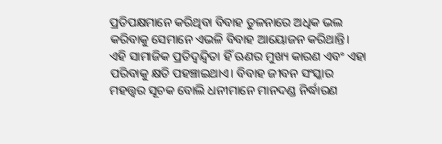ପ୍ରତିପକ୍ଷମାନେ କରିଥିବା ବିବାହ ତୁଳନାରେ ଅଧିକ ଭଲ କରିବାକୁ ସେମାନେ ଏଭଳି ବିବାହ ଆୟୋଜନ କରିଥାନ୍ତି। ଏହି ସାମାଜିକ ପ୍ରତିଦ୍ୱନ୍ଦ୍ୱିତା ହିଁ ଋଣର ମୁଖ୍ୟ କାରଣ ଏବଂ ଏହା ପରିବାକୁ କ୍ଷତି ପହଞ୍ଚାଇଥାଏ। ବିବାହ ଜୀବନ ସଂସ୍କାର ମହତ୍ତ୍ୱର ସୂଚକ ବୋଲି ଧନୀମାନେ ମାନଦଣ୍ଡ ନିର୍ଦ୍ଧାରଣ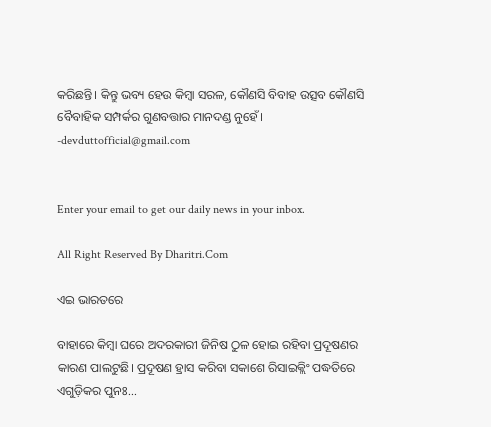କରିଛନ୍ତି। କିନ୍ତୁ ଭବ୍ୟ ହେଉ କିମ୍ବା ସରଳ, କୌଣସି ବିବାହ ଉତ୍ସବ କୌଣସି ବୈବାହିକ ସମ୍ପର୍କର ଗୁଣବତ୍ତାର ମାନଦଣ୍ଡ ନୁହେଁ।
-devduttofficial@gmail.com


Enter your email to get our daily news in your inbox.

All Right Reserved By Dharitri.Com

ଏଇ ଭାରତରେ

ବାହାରେ କିମ୍ବା ଘରେ ଅଦରକାରୀ ଜିନିଷ ଠୁଳ ହୋଇ ରହିବା ପ୍ରଦୂଷଣର କାରଣ ପାଲଟୁଛି। ପ୍ରଦୂଷଣ ହ୍ରାସ କରିବା ସକାଶେ ରିସାଇକ୍ଲିଂ ପଦ୍ଧତିରେ ଏଗୁଡ଼ିକର ପୁନଃ...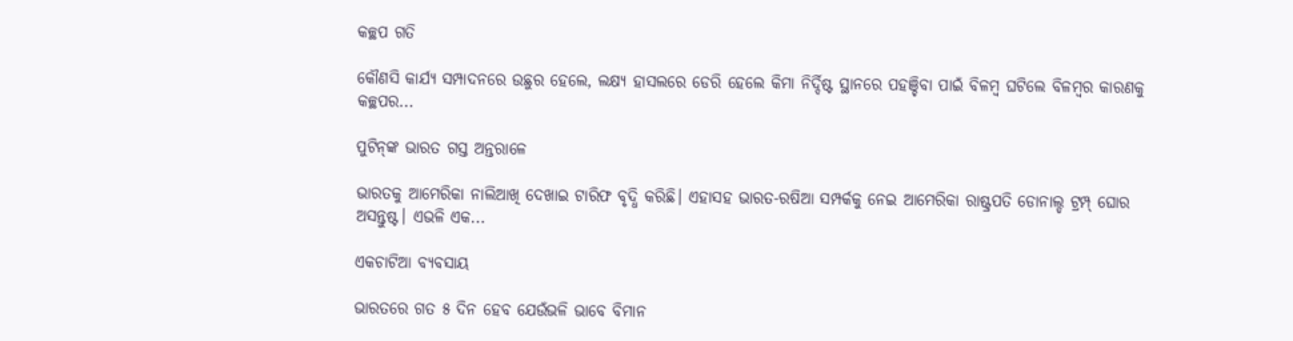କଚ୍ଛପ ଗତି

କୌଣସି କାର୍ଯ୍ୟ ସମ୍ପାଦନରେ ଉଛୁର ହେଲେ, ଲକ୍ଷ୍ୟ ହାସଲରେ ଡେରି ହେଲେ କିମା ନିର୍ଦ୍ଦିଷ୍ଟ ସ୍ଥାନରେ ପହଞ୍ଚିବା ପାଇଁ ବିଳମ୍ବ ଘଟିଲେ ବିଳମ୍ବର କାରଣକୁ କଚ୍ଛପର...

ପୁଟିନ୍‌ଙ୍କ ଭାରତ ଗସ୍ତ ଅନ୍ତରାଳେ

ଭାରତକୁ ଆମେରିକା ନାଲିଆଖି ଦେଖାଇ ଟାରିଫ ବୃଦ୍ଧି କରିଛି। ଏହାସହ ଭାରତ-ରଷିଆ ସମ୍ପର୍କକୁ ନେଇ ଆମେରିକା ରାଷ୍ଟ୍ରପତି ଡୋନାଲ୍ଡ ଟ୍ରମ୍ପ୍‌ ଘୋର ଅସନ୍ତୁଷ୍ଟ। ଏଭଳି ଏକ...

ଏକଚାଟିଆ ବ୍ୟବସାୟ

ଭାରତରେ ଗତ ୫ ଦିନ ହେବ ଯେଉଁଭଳି ଭାବେ ବିମାନ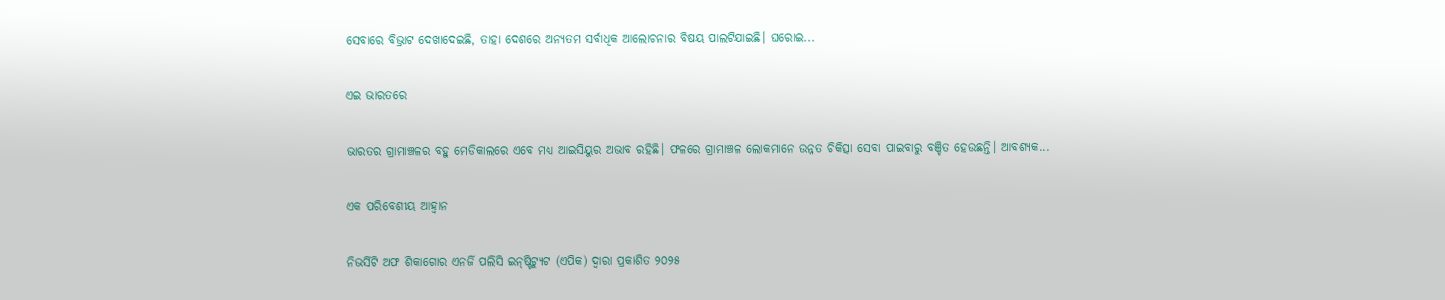ସେବାରେ ବିଭ୍ରାଟ ଦେଖାଦେଇଛି, ତାହା ଦେଶରେ ଅନ୍ୟତମ ସର୍ବାଧିକ ଆଲୋଚନାର ବିଷୟ ପାଲଟିଯାଇଛି। ଘରୋଇ...

ଏଇ ଭାରତରେ

ଭାରତର ଗ୍ରାମାଞ୍ଚଳର ବହୁ ମେଡିକାଲରେ ଏବେ ମଧ୍ୟ ଆଇସିୟୁର ଅଭାବ ରହିଛି। ଫଳରେ ଗ୍ରାମାଞ୍ଚଳ ଲୋକମାନେ ଉନ୍ନତ ଚିକିତ୍ସା ସେବା ପାଇବାରୁ ବଞ୍ଚିତ ହେଉଛନ୍ତି। ଆବଶ୍ୟକ...

ଏକ ପରିବେଶୀୟ ଆହ୍ୱାନ

ନିଭର୍ସିଟି ଅଫ ଶିକାଗୋର ଏନର୍ଜି ପଲିସି ଇନ୍‌ଷ୍ଟିଟ୍ୟୁଟ (ଏପିକ) ଦ୍ୱାରା ପ୍ରକାଶିତ ୨୦୨୫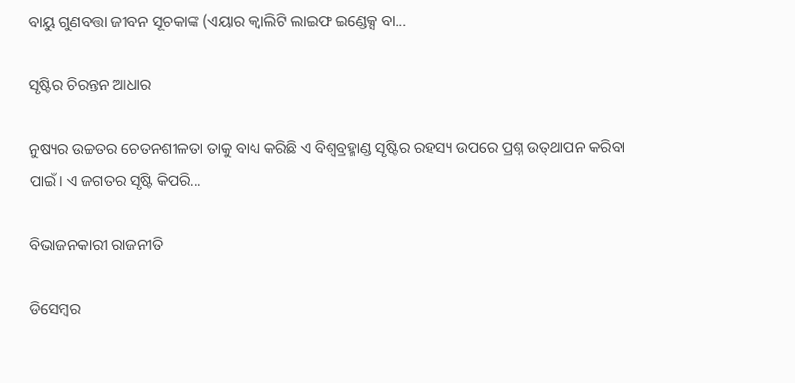ବାୟୁ ଗୁଣବତ୍ତା ଜୀବନ ସୂଚକାଙ୍କ (ଏୟାର କ୍ୱାଲିଟି ଲାଇଫ ଇଣ୍ଡେକ୍ସ ବା...

ସୃଷ୍ଟିର ଚିରନ୍ତନ ଆଧାର

ନୁଷ୍ୟର ଉଚ୍ଚତର ଚେତନଶୀଳତା ତାକୁ ବାଧ୍ୟ କରିଛି ଏ ବିଶ୍ୱବ୍ରହ୍ମାଣ୍ଡ ସୃଷ୍ଟିର ରହସ୍ୟ ଉପରେ ପ୍ରଶ୍ନ ଉତ୍‌ଥାପନ କରିବା ପାଇଁ। ଏ ଜଗତର ସୃଷ୍ଟି କିପରି...

ବିଭାଜନକାରୀ ରାଜନୀତି

ଡିସେମ୍ୱର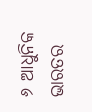୬ ଆଧୁନିକ ଭାରତର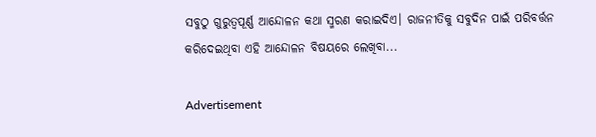ସବୁଠୁ ଗୁରୁତ୍ୱପୂର୍ଣ୍ଣ ଆନ୍ଦୋଳନ କଥା ସ୍ମରଣ କରାଇଦିଏ। ରାଜନୀତିକୁ ସବୁଦିନ ପାଇଁ ପରିବର୍ତ୍ତନ କରିଦେଇଥିବା ଏହି ଆନ୍ଦୋଳନ ବିଷୟରେ ଲେଖିବା...

Advertisement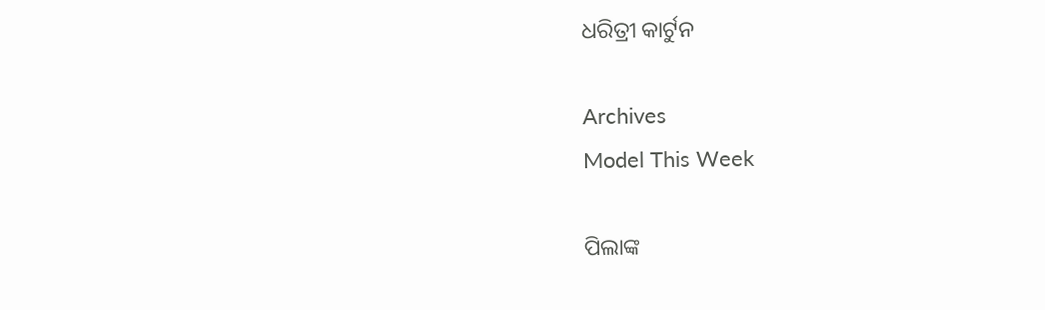ଧରିତ୍ରୀ କାର୍ଟୁନ

Archives
Model This Week

ପିଲାଙ୍କ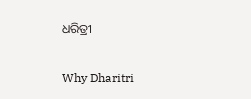ଧରିତ୍ରୀ

Why Dharitri